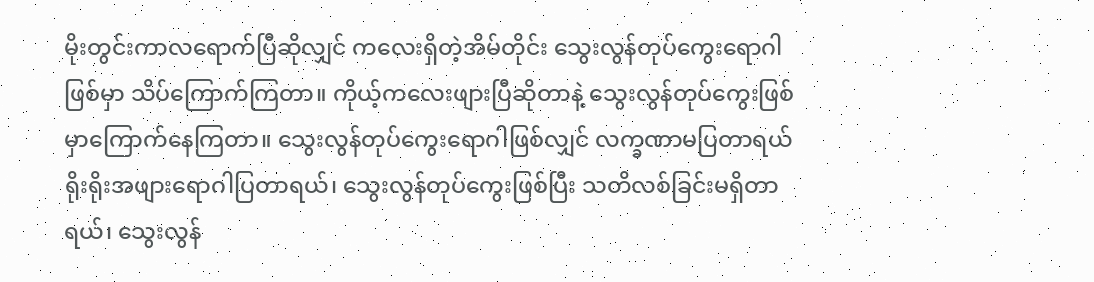မိုးတွင်းကာလရောက်ပြီဆိုလျှင် ကလေးရှိတဲ့အိမ်တိုင်း သွေးလွန်တုပ်ကွေးရောဂါဖြစ်မှာ သိပ်ကြောက်ကြတာ။ ကိုယ့်ကလေးဖျားပြီဆိုတာနဲ့ သွေးလွန်တုပ်ကွေးဖြစ်မှာကြောက်နေကြတာ။ သွေးလွန်တုပ်ကွေးရောဂါဖြစ်လျှင် လက္ခဏာမပြတာရယ် ရိုးရိုးအဖျားရောဂါပြတာရယ်၊ သွေးလွန်တုပ်ကွေးဖြစ်ပြီး သတိလစ်ခြင်းမရှိတာရယ်၊ သွေးလွန်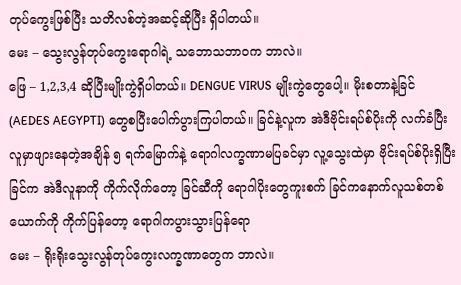တုပ်ကွေးဖြစ်ပြီး သတိလစ်တဲ့အဆင့်ဆိုပြီး ရှိပါတယ်။
မေး – သွေးလွန်တုပ်ကွေးရောဂါရဲ့ သဘောသဘာဝက ဘာလဲ။
ဖြေ – 1,2,3,4 ဆိုပြီးမျိုးကွဲရှိပါတယ်။ DENGUE VIRUS မျိုးကွဲတွေပေါ့။ မိုးစတာနဲ့ခြင် (AEDES AEGYPTI) တွေစပြီးပေါက်ပွားကြပါတယ်။ ခြင်နဲ့လူက အဲဒီဗိုင်းရပ်စ်ပိုးကို လက်ခံပြီး လူမှာဖျားနေတဲ့အချိန် ၅ ရက်မြောက်နဲ့ ရောဂါလက္ခဏာမပြခင်မှာ လူ့သွေးထဲမှာ ဗိုင်းရပ်စ်ပိုးရှိပြီး ခြင်က အဲဒီလူနာကို ကိုက်လိုက်တော့ ခြင်ဆီကို ရောဂါပိုးတွေကူးစက် ခြင်ကနောက်လူသစ်တစ်ယောက်ကို ကိုက်ပြန်တော့ ရောဂါကပွားသွားပြန်ရော
မေး – ရိုးရိုးသွေးလွန်တုပ်ကွေးလက္ခဏာတွေက ဘာလဲ။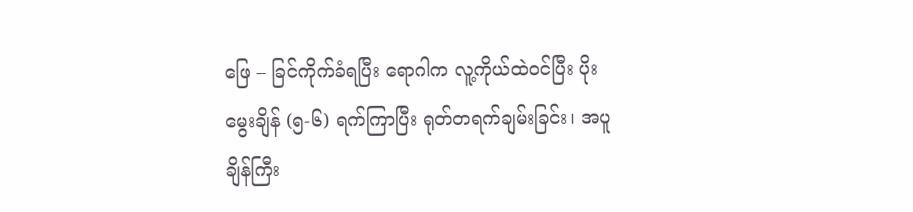ဖြေ – ခြင်ကိုက်ခံရပြီး ရောဂါက လူ့ကိုယ်ထဲဝင်ပြီး ပိုးမွေးချိန် (၅-၆) ရက်ကြာပြီး ရုတ်တရက်ချမ်းခြင်း၊ အပူချိန်ကြီး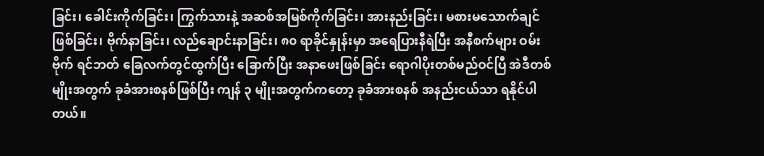ခြင်း၊ ခေါင်းကိုက်ခြင်း၊ ကြွက်သားနဲ့ အဆစ်အမြစ်ကိုက်ခြင်း၊ အားနည်းခြင်း၊ မစားမသောက်ချင်ဖြစ်ခြင်း၊ ဗိုက်နာခြင်း၊ လည်ချောင်းနာခြင်း၊ ၈၀ ရာခိုင်နှုန်းမှာ အရေပြားနီရဲပြီး အနီစက်များ ဝမ်းဗိုက် ရင်ဘတ် ခြေလက်တွင်ထွက်ပြီး ခြောက်ပြီး အနာဖေးဖြစ်ခြင်း ရောဂါပိုးတစ်မည်ဝင်ပြီ အဲဒီတစ်မျိုးအတွက် ခုခံအားစနစ်ဖြစ်ပြီး ကျန် ၃ မျိုးအတွက်ကတော့ ခုခံအားစနစ် အနည်းငယ်သာ ရနိုင်ပါတယ်။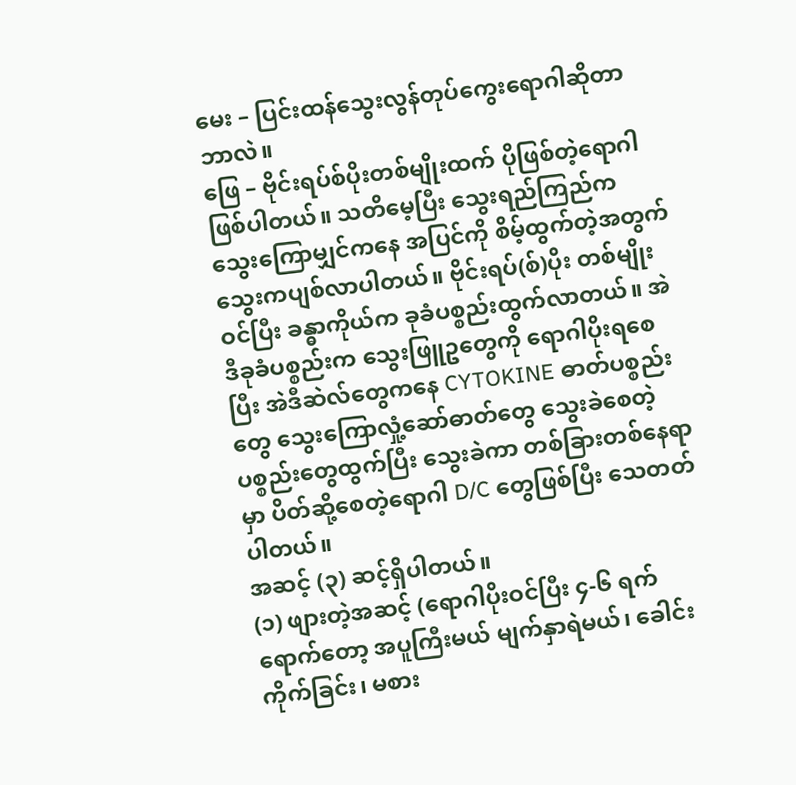မေး – ပြင်းထန်သွေးလွန်တုပ်ကွေးရောဂါဆိုတာ ဘာလဲ။
ဖြေ – ဗိုင်းရပ်စ်ပိုးတစ်မျိုးထက် ပိုဖြစ်တဲ့ရောဂါ ဖြစ်ပါတယ်။ သတိမေ့ပြီး သွေးရည်ကြည်က သွေးကြောမျှင်ကနေ အပြင်ကို စိမ့်ထွက်တဲ့အတွက် သွေးကပျစ်လာပါတယ်။ ဗိုင်းရပ်(စ်)ပိုး တစ်မျိုးဝင်ပြီး ခန္ဓာကိုယ်က ခုခံပစ္စည်းထွက်လာတယ်။ အဲဒီခုခံပစ္စည်းက သွေးဖြူဥတွေကို ရောဂါပိုးရစေပြီး အဲဒီဆဲလ်တွေကနေ CYTOKINE ဓာတ်ပစ္စည်းတွေ သွေးကြောလှုံ့ဆော်ဓာတ်တွေ သွေးခဲစေတဲ့ပစ္စည်းတွေထွက်ပြီး သွေးခဲကာ တစ်ခြားတစ်နေရာမှာ ပိတ်ဆို့စေတဲ့ရောဂါ D/C တွေဖြစ်ပြီး သေတတ်ပါတယ်။
အဆင့် (၃) ဆင့်ရှိပါတယ်။
(၁) ဖျားတဲ့အဆင့် (ရောဂါပိုးဝင်ပြီး ၄-၆ ရက်ရောက်တော့ အပူကြီးမယ် မျက်နှာရဲမယ်၊ ခေါင်းကိုက်ခြင်း၊ မစား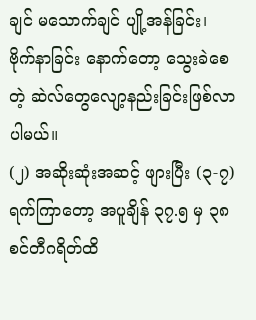ချင် မသောက်ချင် ပျို့အန်ခြင်း၊ ဗိုက်နာခြင်း နောက်တော့ သွေးခဲစေတဲ့ ဆဲလ်တွေလျော့နည်းခြင်းဖြစ်လာပါမယ်။
(၂) အဆိုးဆုံးအဆင့် ဖျားပြီး (၃-၇) ရက်ကြာတော့ အပူချိန် ၃၇.၅ မှ ၃၈ စင်တီဂရိတ်ထိ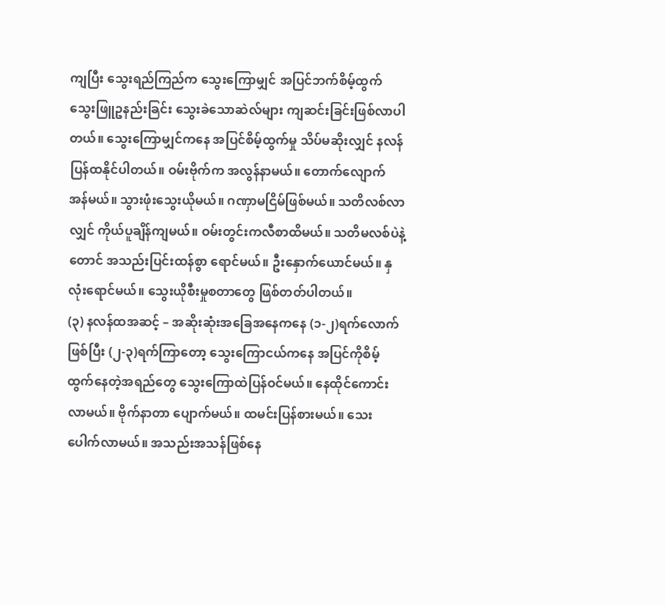ကျပြီး သွေးရည်ကြည်က သွေးကြောမျှင် အပြင်ဘက်စိမ့်ထွက် သွေးဖြူဥနည်းခြင်း သွေးခဲသောဆဲလ်များ ကျဆင်းခြင်းဖြစ်လာပါတယ်။ သွေးကြောမျှင်ကနေ အပြင်စိမ့်ထွက်မှု သိပ်မဆိုးလျှင် နလန်ပြန်ထနိုင်ပါတယ်။ ဝမ်းဗိုက်က အလွန်နာမယ်။ တောက်လျောက် အန်မယ်။ သွားဖုံးသွေးယိုမယ်။ ဂဏှာမငြိမ်ဖြစ်မယ်။ သတိလစ်လာလျှင် ကိုယ်ပူချိန်ကျမယ်။ ဝမ်းတွင်းကလီစာထိမယ်။ သတိမလစ်ပဲနဲ့တောင် အသည်းပြင်းထန်စွာ ရောင်မယ်။ ဦးနှောက်ယောင်မယ်။ နှလုံးရောင်မယ်။ သွေးယိုစီးမှုစတာတွေ ဖြစ်တတ်ပါတယ်။
(၃) နလန်ထအဆင့် – အဆိုးဆုံးအခြေအနေကနေ (၁-၂)ရက်လောက်ဖြစ်ပြီး (၂-၃)ရက်ကြာတော့ သွေးကြောငယ်ကနေ အပြင်ကိုစိမ့်ထွက်နေတဲ့အရည်တွေ သွေးကြောထဲပြန်ဝင်မယ်။ နေထိုင်ကောင်းလာမယ်။ ဗိုက်နာတာ ပျောက်မယ်။ ထမင်းပြန်စားမယ်။ သေးပေါက်လာမယ်။ အသည်းအသန်ဖြစ်နေ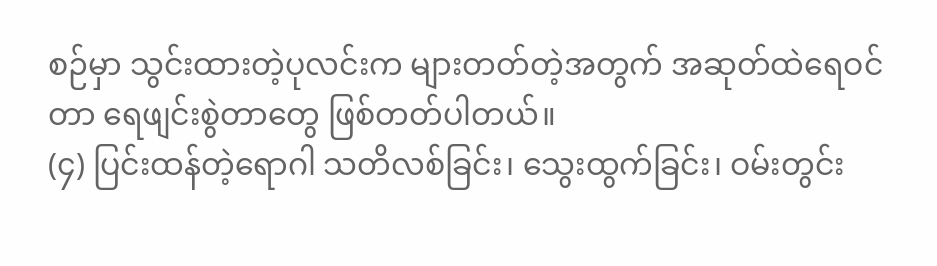စဉ်မှာ သွင်းထားတဲ့ပုလင်းက များတတ်တဲ့အတွက် အဆုတ်ထဲရေဝင်တာ ရေဖျင်းစွဲတာတွေ ဖြစ်တတ်ပါတယ်။
(၄) ပြင်းထန်တဲ့ရောဂါ သတိလစ်ခြင်း၊ သွေးထွက်ခြင်း၊ ဝမ်းတွင်း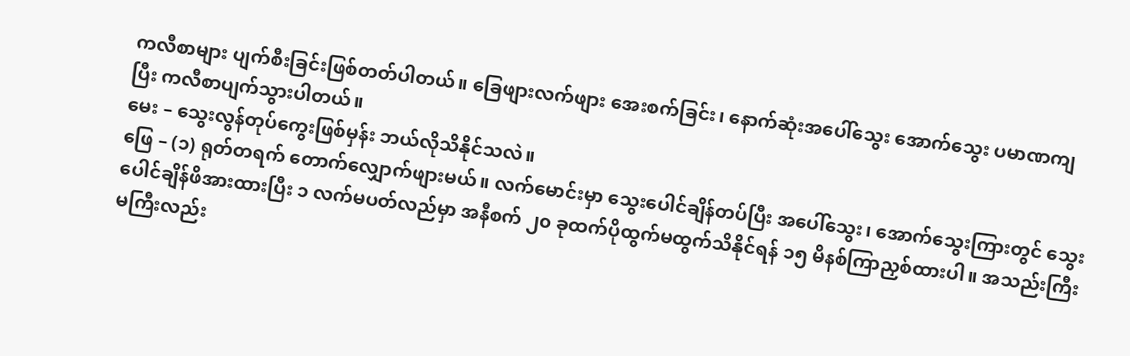ကလီစာများ ပျက်စီးခြင်းဖြစ်တတ်ပါတယ်။ ခြေဖျားလက်ဖျား အေးစက်ခြင်း၊ နောက်ဆုံးအပေါ်သွေး အောက်သွေး ပမာဏကျပြီး ကလီစာပျက်သွားပါတယ်။
မေး – သွေးလွန်တုပ်ကွေးဖြစ်မှန်း ဘယ်လိုသိနိုင်သလဲ။
ဖြေ – (၁) ရုတ်တရက် တောက်လျှောက်ဖျားမယ်။ လက်မောင်းမှာ သွေးပေါင်ချိန်တပ်ပြီး အပေါ်သွေး၊ အောက်သွေးကြားတွင် သွေးပေါင်ချိန်ဖိအားထားပြီး ၁ လက်မပတ်လည်မှာ အနီစက် ၂၀ ခုထက်ပိုထွက်မထွက်သိနိုင်ရန် ၁၅ မိနစ်ကြာညှစ်ထားပါ။ အသည်းကြီးမကြီးလည်း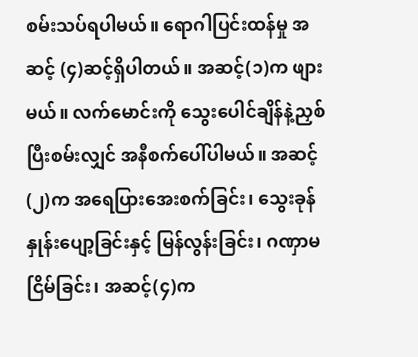စမ်းသပ်ရပါမယ်။ ရောဂါပြင်းထန်မှု အဆင့် (၄)ဆင့်ရှိပါတယ်။ အဆင့်(၁)က ဖျားမယ်။ လက်မောင်းကို သွေးပေါင်ချိန်နဲ့ညှစ်ပြီးစမ်းလျှင် အနီစက်ပေါ်ပါမယ်။ အဆင့်(၂)က အရေပြားအေးစက်ခြင်း၊ သွေးခုန်နှုန်းပျော့ခြင်းနှင့် မြန်လွန်းခြင်း၊ ဂဏှာမငြိမ်ခြင်း၊ အဆင့်(၄)က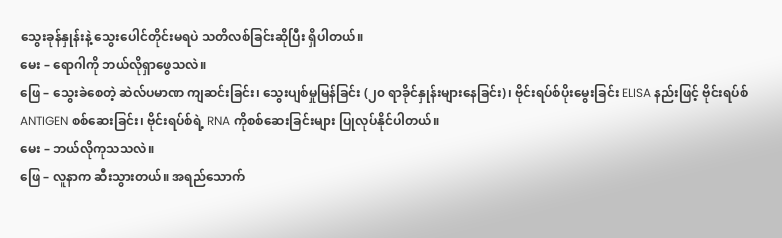သွေးခုန်နှုန်းနဲ့ သွေးပေါင်တိုင်းမရပဲ သတိလစ်ခြင်းဆိုပြီး ရှိပါတယ်။
မေး – ရောဂါကို ဘယ်လိုရှာဖွေသလဲ။
ဖြေ – သွေးခဲစေတဲ့ ဆဲလ်ပမာဏ ကျဆင်းခြင်း၊ သွေးပျစ်မှုမြန်ခြင်း (၂၀ ရာခိုင်နှုန်းများနေခြင်း)၊ ဗိုင်းရပ်စ်ပိုးမွေးခြင်း ELISA နည်းဖြင့် ဗိုင်းရပ်စ် ANTIGEN စစ်ဆေးခြင်း၊ ဗိုင်းရပ်စ်ရဲ့ RNA ကိုစစ်ဆေးခြင်းများ ပြုလုပ်နိုင်ပါတယ်။
မေး – ဘယ်လိုကုသသလဲ။
ဖြေ – လူနာက ဆီးသွားတယ်။ အရည်သောက်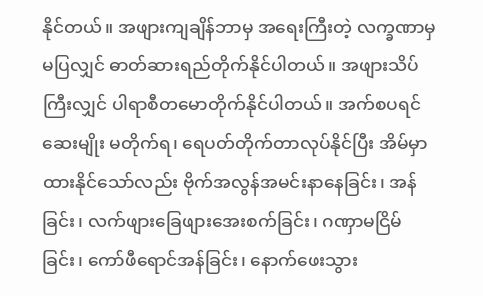နိုင်တယ်။ အဖျားကျချိန်ဘာမှ အရေးကြီးတဲ့ လက္ခဏာမှ မပြလျှင် ဓာတ်ဆားရည်တိုက်နိုင်ပါတယ်။ အဖျားသိပ်ကြီးလျှင် ပါရာစီတမောတိုက်နိုင်ပါတယ်။ အက်စပရင်ဆေးမျိုး မတိုက်ရ၊ ရေပတ်တိုက်တာလုပ်နိုင်ပြီး အိမ်မှာထားနိုင်သော်လည်း ဗိုက်အလွန်အမင်းနာနေခြင်း၊ အန်ခြင်း၊ လက်ဖျားခြေဖျားအေးစက်ခြင်း၊ ဂဏှာမငြိမ်ခြင်း၊ ကော်ဖီရောင်အန်ခြင်း၊ နောက်ဖေးသွား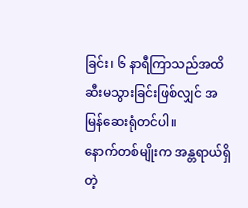ခြင်း၊ ၆ နာရီကြာသည်အထိ ဆီးမသွားခြင်းဖြစ်လျှင် အမြန်ဆေးရုံတင်ပါ။
နောက်တစ်မျိုးက အန္တရာယ်ရှိတဲ့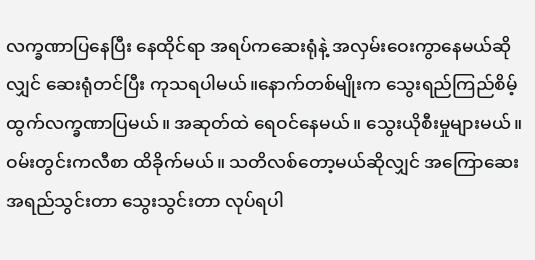လက္ခဏာပြနေပြီး နေထိုင်ရာ အရပ်ကဆေးရုံနဲ့ အလှမ်းဝေးကွာနေမယ်ဆိုလျှင် ဆေးရုံတင်ပြီး ကုသရပါမယ်။နောက်တစ်မျိုးက သွေးရည်ကြည်စိမ့်ထွက်လက္ခဏာပြမယ်။ အဆုတ်ထဲ ရေဝင်နေမယ်။ သွေးယိုစီးမှုများမယ်။ ဝမ်းတွင်းကလီစာ ထိခိုက်မယ်။ သတိလစ်တော့မယ်ဆိုလျှင် အကြောဆေးအရည်သွင်းတာ သွေးသွင်းတာ လုပ်ရပါ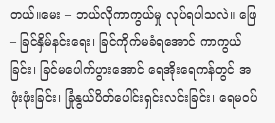တယ်။မေး – ဘယ်လိုကာကွယ်မှု လုပ်ရပါသလဲ။ ဖြေ – ခြင်နှိမ်နင်းရေး၊ ခြင်ကိုက်မခံရအောင် ကာကွယ်ခြင်း၊ ခြင်မပေါက်ပွားအောင် ရေအိုးရေကန်တွင် အဖုံးဖုံးခြင်း၊ ခြုံနွယ်ပိတ်ပေါင်းရှင်းလင်းခြင်း၊ ရေမဝပ်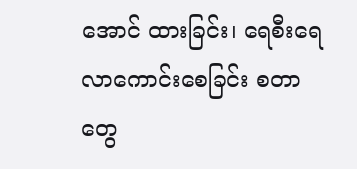အောင် ထားခြင်း၊ ရေစီးရေလာကောင်းစေခြင်း စတာတွေ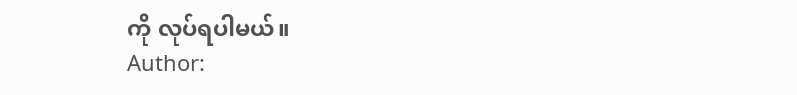ကို လုပ်ရပါမယ်။
Author: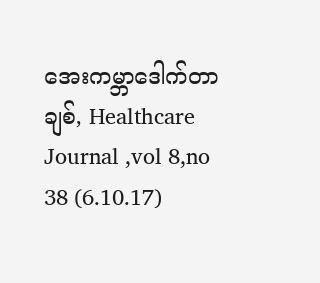အေးကမ္ဘာဒေါက်တာချစ်, Healthcare Journal ,vol 8,no 38 (6.10.17)